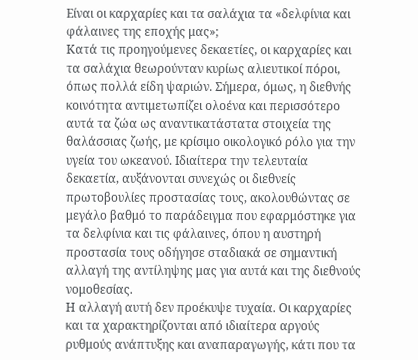Είναι οι καρχαρίες και τα σαλάχια τα «δελφίνια και φάλαινες της εποχής μας»;
Κατά τις προηγούμενες δεκαετίες, οι καρχαρίες και τα σαλάχια θεωρούνταν κυρίως αλιευτικοί πόροι, όπως πολλά είδη ψαριών. Σήμερα, όμως, η διεθνής κοινότητα αντιμετωπίζει ολοένα και περισσότερο αυτά τα ζώα ως αναντικατάστατα στοιχεία της θαλάσσιας ζωής, με κρίσιμο οικολογικό ρόλο για την υγεία του ωκεανού. Ιδιαίτερα την τελευταία δεκαετία, αυξάνονται συνεχώς οι διεθνείς πρωτοβουλίες προστασίας τους, ακολουθώντας σε μεγάλο βαθμό το παράδειγμα που εφαρμόστηκε για τα δελφίνια και τις φάλαινες, όπου η αυστηρή προστασία τους οδήγησε σταδιακά σε σημαντική αλλαγή της αντίληψης μας για αυτά και της διεθνούς νομοθεσίας.
Η αλλαγή αυτή δεν προέκυψε τυχαία. Οι καρχαρίες και τα χαρακτηρίζονται από ιδιαίτερα αργούς ρυθμούς ανάπτυξης και αναπαραγωγής, κάτι που τα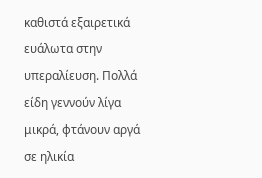καθιστά εξαιρετικά ευάλωτα στην υπεραλίευση. Πολλά είδη γεννούν λίγα μικρά, φτάνουν αργά σε ηλικία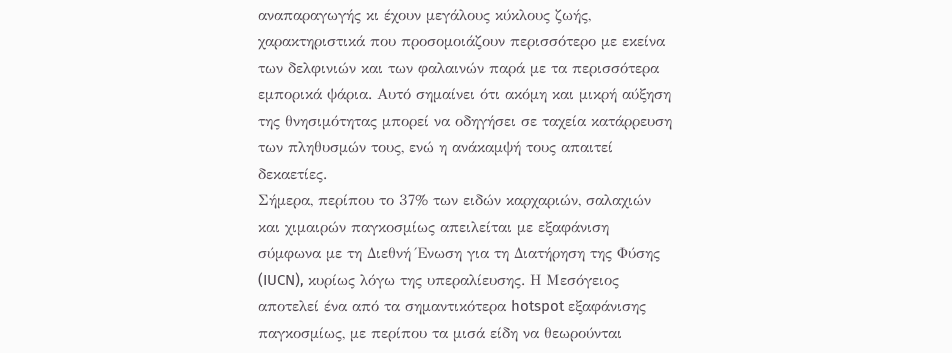αναπαραγωγής κι έχουν μεγάλους κύκλους ζωής, χαρακτηριστικά που προσομοιάζουν περισσότερο με εκείνα των δελφινιών και των φαλαινών παρά με τα περισσότερα εμπορικά ψάρια. Αυτό σημαίνει ότι ακόμη και μικρή αύξηση της θνησιμότητας μπορεί να οδηγήσει σε ταχεία κατάρρευση των πληθυσμών τους, ενώ η ανάκαμψή τους απαιτεί δεκαετίες.
Σήμερα, περίπου το 37% των ειδών καρχαριών, σαλαχιών και χιμαιρών παγκοσμίως απειλείται με εξαφάνιση σύμφωνα με τη Διεθνή Ένωση για τη Διατήρηση της Φύσης (IUCN), κυρίως λόγω της υπεραλίευσης. Η Μεσόγειος αποτελεί ένα από τα σημαντικότερα hotspot εξαφάνισης παγκοσμίως, με περίπου τα μισά είδη να θεωρούνται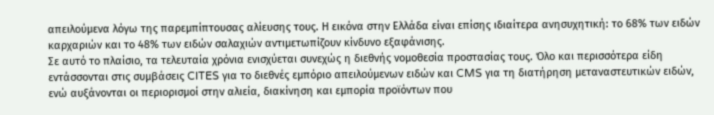απειλούμενα λόγω της παρεμπίπτουσας αλίευσης τους. Η εικόνα στην Ελλάδα είναι επίσης ιδιαίτερα ανησυχητική: το 68% των ειδών καρχαριών και το 48% των ειδών σαλαχιών αντιμετωπίζουν κίνδυνο εξαφάνισης.
Σε αυτό το πλαίσιο, τα τελευταία χρόνια ενισχύεται συνεχώς η διεθνής νομοθεσία προστασίας τους. Όλο και περισσότερα είδη εντάσσονται στις συμβάσεις CITES για το διεθνές εμπόριο απειλούμενων ειδών και CMS για τη διατήρηση μεταναστευτικών ειδών, ενώ αυξάνονται οι περιορισμοί στην αλιεία, διακίνηση και εμπορία προϊόντων που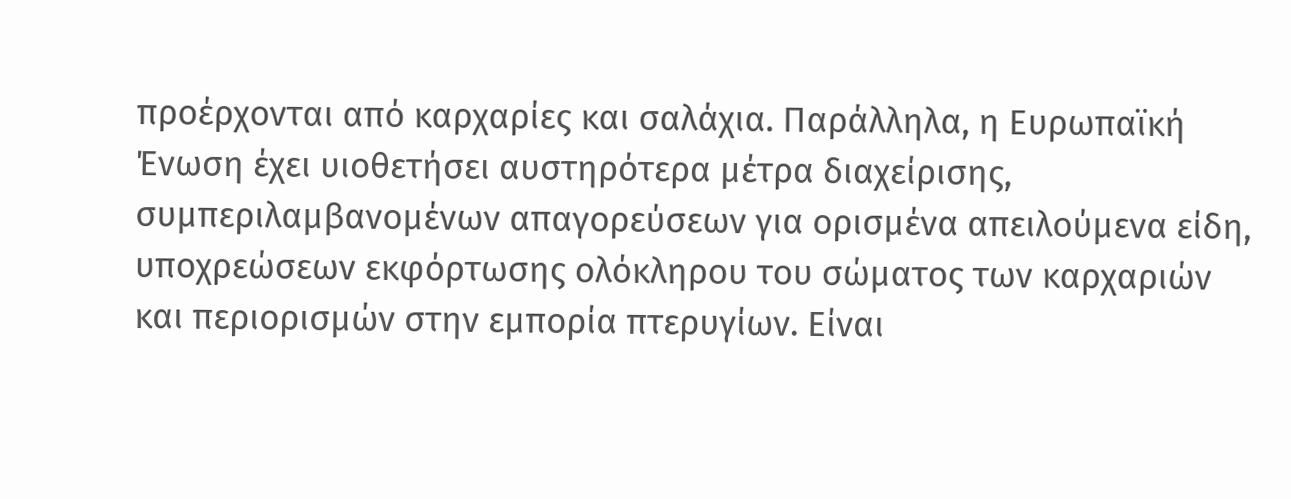προέρχονται από καρχαρίες και σαλάχια. Παράλληλα, η Ευρωπαϊκή Ένωση έχει υιοθετήσει αυστηρότερα μέτρα διαχείρισης, συμπεριλαμβανομένων απαγορεύσεων για ορισμένα απειλούμενα είδη, υποχρεώσεων εκφόρτωσης ολόκληρου του σώματος των καρχαριών και περιορισμών στην εμπορία πτερυγίων. Είναι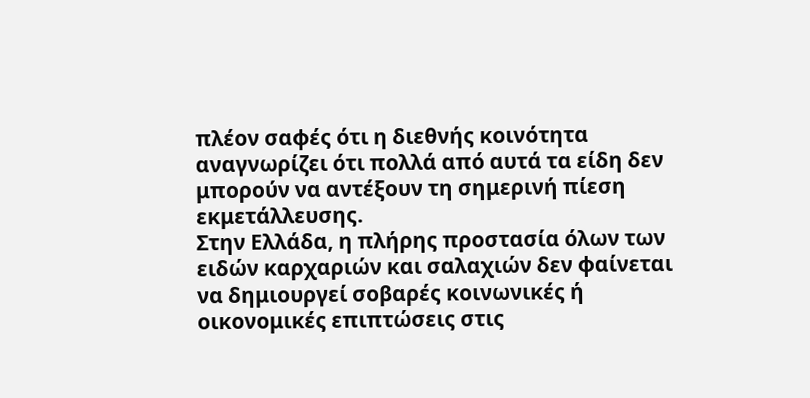πλέον σαφές ότι η διεθνής κοινότητα αναγνωρίζει ότι πολλά από αυτά τα είδη δεν μπορούν να αντέξουν τη σημερινή πίεση εκμετάλλευσης.
Στην Ελλάδα, η πλήρης προστασία όλων των ειδών καρχαριών και σαλαχιών δεν φαίνεται να δημιουργεί σοβαρές κοινωνικές ή οικονομικές επιπτώσεις στις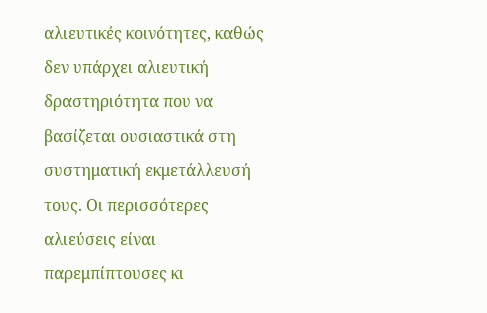αλιευτικές κοινότητες, καθώς δεν υπάρχει αλιευτική δραστηριότητα που να βασίζεται ουσιαστικά στη συστηματική εκμετάλλευσή τους. Οι περισσότερες αλιεύσεις είναι παρεμπίπτουσες κι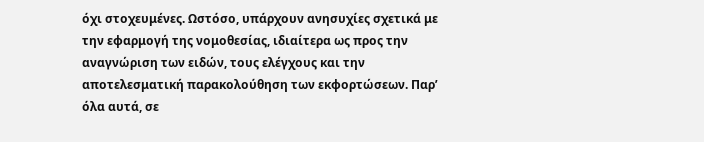όχι στοχευμένες. Ωστόσο, υπάρχουν ανησυχίες σχετικά με την εφαρμογή της νομοθεσίας, ιδιαίτερα ως προς την αναγνώριση των ειδών, τους ελέγχους και την αποτελεσματική παρακολούθηση των εκφορτώσεων. Παρ’ όλα αυτά, σε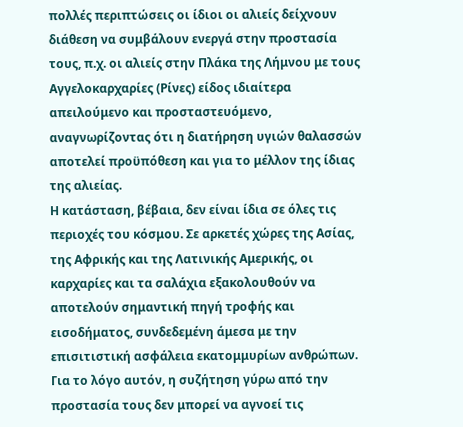πολλές περιπτώσεις οι ίδιοι οι αλιείς δείχνουν διάθεση να συμβάλουν ενεργά στην προστασία τους, π.χ. οι αλιείς στην Πλάκα της Λήμνου με τους Αγγελοκαρχαρίες (Ρίνες) είδος ιδιαίτερα απειλούμενο και προσταστευόμενο, αναγνωρίζοντας ότι η διατήρηση υγιών θαλασσών αποτελεί προϋπόθεση και για το μέλλον της ίδιας της αλιείας.
Η κατάσταση, βέβαια, δεν είναι ίδια σε όλες τις περιοχές του κόσμου. Σε αρκετές χώρες της Ασίας, της Αφρικής και της Λατινικής Αμερικής, οι καρχαρίες και τα σαλάχια εξακολουθούν να αποτελούν σημαντική πηγή τροφής και εισοδήματος, συνδεδεμένη άμεσα με την επισιτιστική ασφάλεια εκατομμυρίων ανθρώπων. Για το λόγο αυτόν, η συζήτηση γύρω από την προστασία τους δεν μπορεί να αγνοεί τις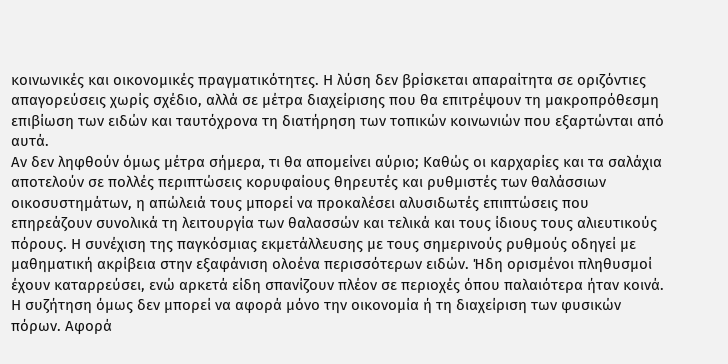κοινωνικές και οικονομικές πραγματικότητες. Η λύση δεν βρίσκεται απαραίτητα σε οριζόντιες απαγορεύσεις χωρίς σχέδιο, αλλά σε μέτρα διαχείρισης που θα επιτρέψουν τη μακροπρόθεσμη επιβίωση των ειδών και ταυτόχρονα τη διατήρηση των τοπικών κοινωνιών που εξαρτώνται από αυτά.
Αν δεν ληφθούν όμως μέτρα σήμερα, τι θα απομείνει αύριο; Καθώς οι καρχαρίες και τα σαλάχια αποτελούν σε πολλές περιπτώσεις κορυφαίους θηρευτές και ρυθμιστές των θαλάσσιων οικοσυστημάτων, η απώλειά τους μπορεί να προκαλέσει αλυσιδωτές επιπτώσεις που επηρεάζουν συνολικά τη λειτουργία των θαλασσών και τελικά και τους ίδιους τους αλιευτικούς πόρους. Η συνέχιση της παγκόσμιας εκμετάλλευσης με τους σημερινούς ρυθμούς οδηγεί με μαθηματική ακρίβεια στην εξαφάνιση ολοένα περισσότερων ειδών. Ήδη ορισμένοι πληθυσμοί έχουν καταρρεύσει, ενώ αρκετά είδη σπανίζουν πλέον σε περιοχές όπου παλαιότερα ήταν κοινά.
Η συζήτηση όμως δεν μπορεί να αφορά μόνο την οικονομία ή τη διαχείριση των φυσικών πόρων. Αφορά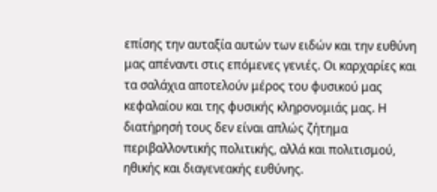επίσης την αυταξία αυτών των ειδών και την ευθύνη μας απέναντι στις επόμενες γενιές. Οι καρχαρίες και τα σαλάχια αποτελούν μέρος του φυσικού μας κεφαλαίου και της φυσικής κληρονομιάς μας. Η διατήρησή τους δεν είναι απλώς ζήτημα περιβαλλοντικής πολιτικής, αλλά και πολιτισμού, ηθικής και διαγενεακής ευθύνης.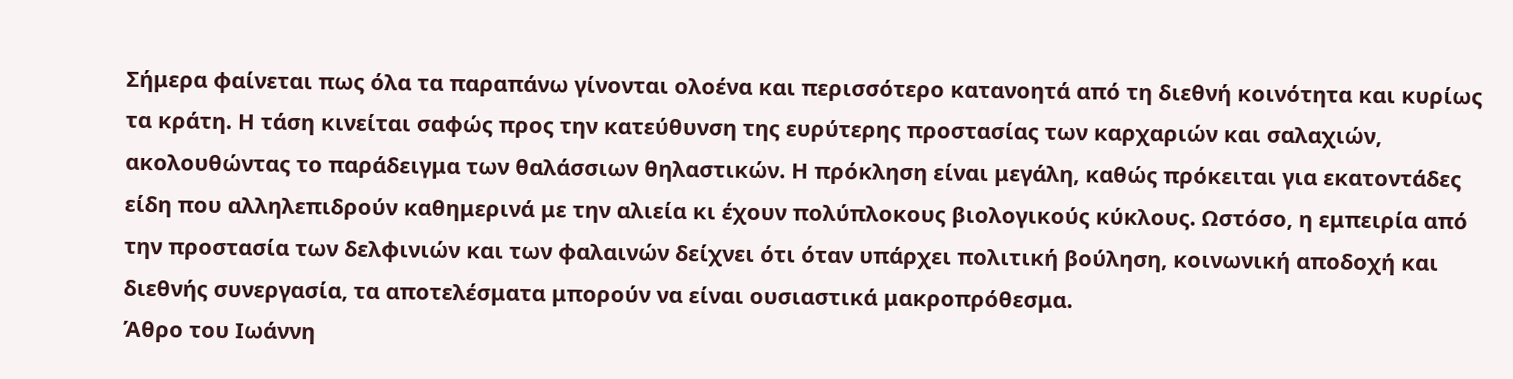Σήμερα φαίνεται πως όλα τα παραπάνω γίνονται ολοένα και περισσότερο κατανοητά από τη διεθνή κοινότητα και κυρίως τα κράτη. Η τάση κινείται σαφώς προς την κατεύθυνση της ευρύτερης προστασίας των καρχαριών και σαλαχιών, ακολουθώντας το παράδειγμα των θαλάσσιων θηλαστικών. Η πρόκληση είναι μεγάλη, καθώς πρόκειται για εκατοντάδες είδη που αλληλεπιδρούν καθημερινά με την αλιεία κι έχουν πολύπλοκους βιολογικούς κύκλους. Ωστόσο, η εμπειρία από την προστασία των δελφινιών και των φαλαινών δείχνει ότι όταν υπάρχει πολιτική βούληση, κοινωνική αποδοχή και διεθνής συνεργασία, τα αποτελέσματα μπορούν να είναι ουσιαστικά μακροπρόθεσμα.
Άθρο του Ιωάννη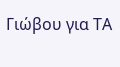Γιώβου για ΤΑ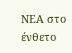ΝΕΑ στο ένθετο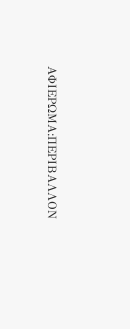ΑΦΙΕΡΩΜΑ:ΠΕΡΙΒΑΛΛΟΝ